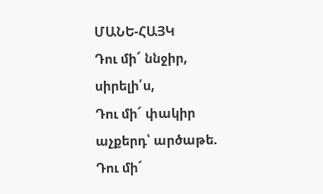ՄԱՆԵ-ՀԱՅԿ
Դու մի´ ննջիր, սիրելի՛ս,
Դու մի´ փակիր աչքերդ՝ արծաթե.
Դու մի´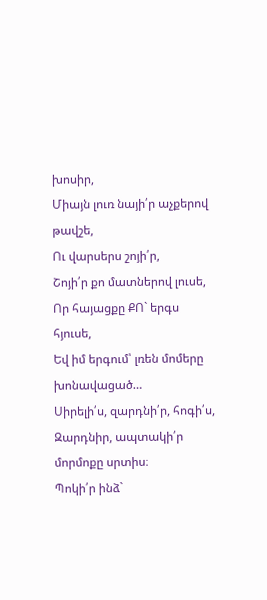խոսիր,
Միայն լուռ նայի՛ր աչքերով թավշե,
Ու վարսերս շոյի՛ր,
Շոյի՛ր քո մատներով լուսե,
Որ հայացքը ՔՈ` երգս հյուսե,
Եվ իմ երգում՝ լռեն մոմերը խոնավացած…
Սիրելի՛ս, զարդնի՛ր, հոգի՛ս,
Զարդնիր, ապտակի՛ր մորմոքը սրտիս։
Պոկի՛ր ինձ`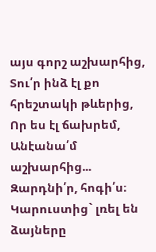այս գորշ աշխարհից,
Տու՛ր ինձ էլ քո հրեշտակի թևերից,
Որ ես էլ ճախրեմ,
Անէանա՛մ աշխարհից...
Զարդնի՛ր, հոգի՛ս։
Կարուստից` լռել են ձայները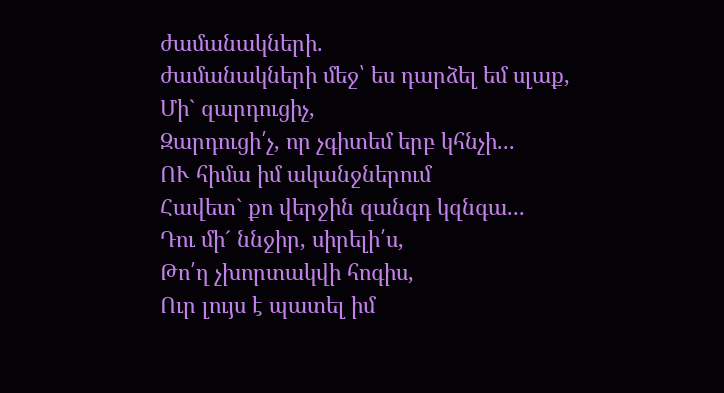ժամանակների.
ժամանակների մեջ՝ ես դարձել եմ սլաք,
Մի` զարդուցիչ,
Զարդուցի՛չ, որ չգիտեմ երբ կհնչի...
ՈՒ հիմա իմ ականջներում
Հավետ` քո վերջին զանգդ կզնգա...
Դու մի´ ննջիր, սիրելի՛ս,
Թո՛ղ չխորտակվի հոգիս,
Ուր լույս է պատել իմ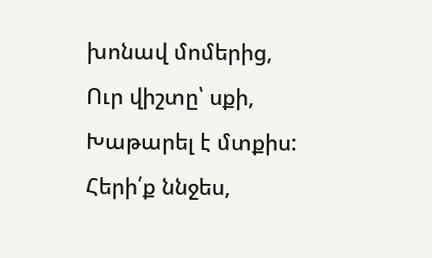խոնավ մոմերից,
Ուր վիշտը՝ սքի,
Խաթարել է մտքիս:
Հերի՛ք ննջես,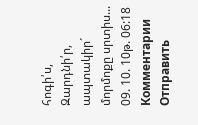հոգի՛ս,
Զարդնի՛ր, ապտակիր´ մորմոքը սրտիս...
09. 10. 10թ. 06:18
Комментарии
Отправить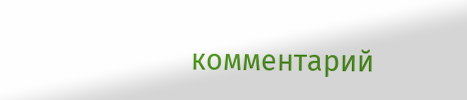комментарий